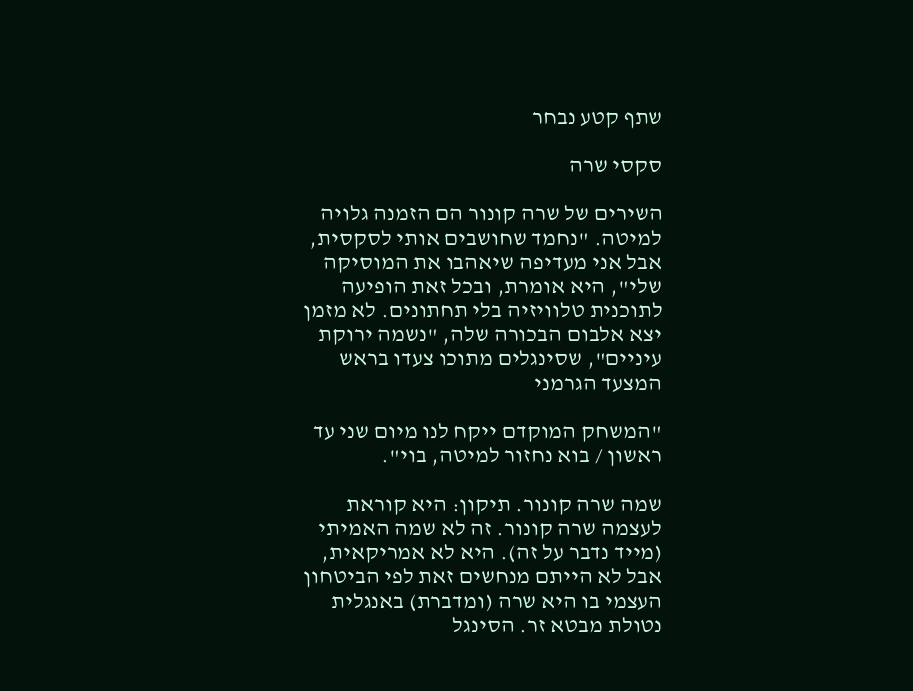שתף קטע נבחר

סקסי שרה

השירים של שרה קונור הם הזמנה גלויה למיטה. "נחמד שחושבים אותי לסקסית, אבל אני מעדיפה שיאהבו את המוסיקה שלי", היא אומרת, ובכל זאת הופיעה לתוכנית טלוויזיה בלי תחתונים. לא מזמן יצא אלבום הבכורה שלה, "נשמה ירוקת עיניים", שסינגלים מתוכו צעדו בראש המצעד הגרמני

"המשחק המוקדם ייקח לנו מיום שני עד ראשון / בוא נחזור למיטה, בוי".

שמה שרה קונור. תיקון: היא קוראת לעצמה שרה קונור. זה לא שמה האמיתי (מייד נדבר על זה). היא לא אמריקאית, אבל לא הייתם מנחשים זאת לפי הביטחון העצמי בו היא שרה (ומדברת) באנגלית נטולת מבטא זר. הסינגל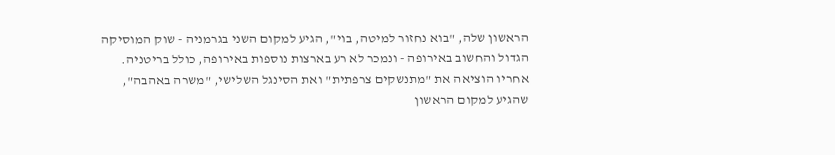הראשון שלה, "בוא נחזור למיטה, בוי", הגיע למקום השני בגרמניה - שוק המוסיקה הגדול והחשוב באירופה - ונמכר לא רע בארצות נוספות באירופה, כולל בריטניה. אחריו הוציאה את "מתנשקים צרפתית" ואת הסינגל השלישי, "משרה באהבה", שהגיע למקום הראשון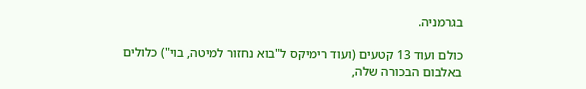בגרמניה.

כולם ועוד 13 קטעים (ועוד רימיקס ל"בוא נחזור למיטה, בוי") כלולים באלבום הבכורה שלה,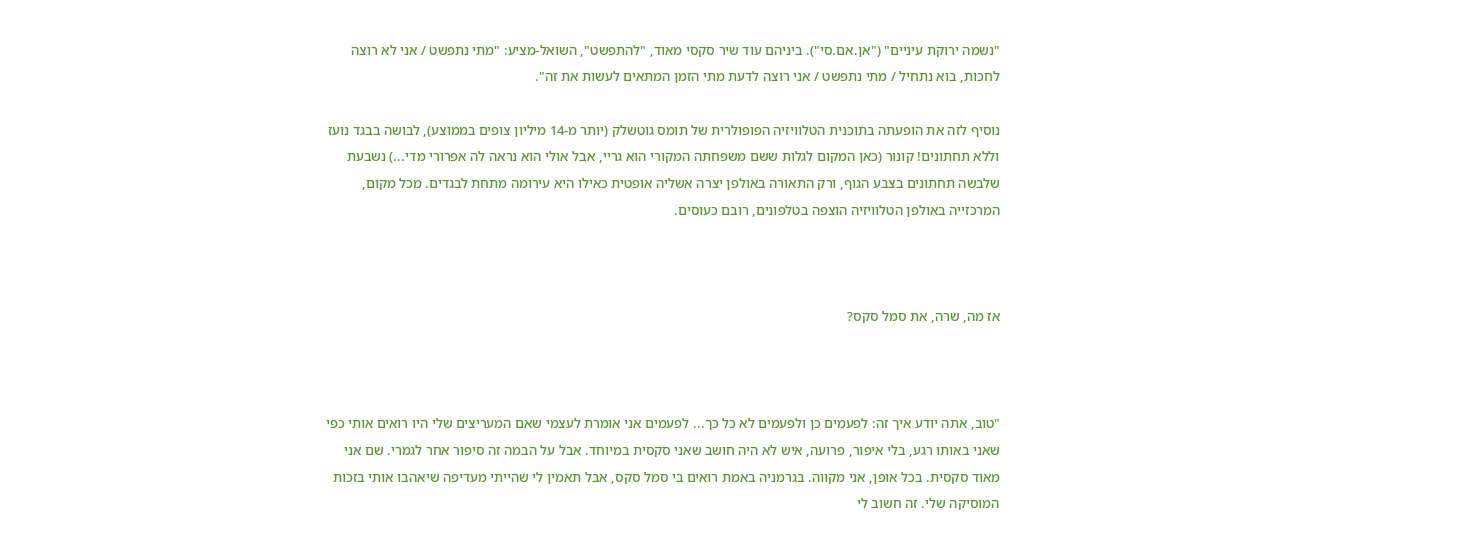"נשמה ירוקת עיניים" ("אן.אם.סי"). ביניהם עוד שיר סקסי מאוד, "להתפשט", השואל-מציע: "מתי נתפשט / אני לא רוצה לחכות, בוא נתחיל / מתי נתפשט / אני רוצה לדעת מתי הזמן המתאים לעשות את זה".

נוסיף לזה את הופעתה בתוכנית הטלוויזיה הפופולרית של תומס גוטשלק (יותר מ-14 מיליון צופים בממוצע), לבושה בבגד נועז וללא תחתונים! קונור (כאן המקום לגלות ששם משפחתה המקורי הוא גריי, אבל אולי הוא נראה לה אפרורי מדי...) נשבעת שלבשה תחתונים בצבע הגוף, ורק התאורה באולפן יצרה אשליה אופטית כאילו היא עירומה מתחת לבגדים. מכל מקום, המרכזייה באולפן הטלוויזיה הוצפה בטלפונים, רובם כעוסים.



אז מה, שרה, את סמל סקס?



"טוב, אתה יודע איך זה: לפעמים כן ולפעמים לא כל כך... לפעמים אני אומרת לעצמי שאם המעריצים שלי היו רואים אותי כפי שאני באותו רגע, בלי איפור, פרועה, איש לא היה חושב שאני סקסית במיוחד. אבל על הבמה זה סיפור אחר לגמרי. שם אני מאוד סקסית. בכל אופן, אני מקווה. בגרמניה באמת רואים בי סמל סקס, אבל תאמין לי שהייתי מעדיפה שיאהבו אותי בזכות המוסיקה שלי. זה חשוב לי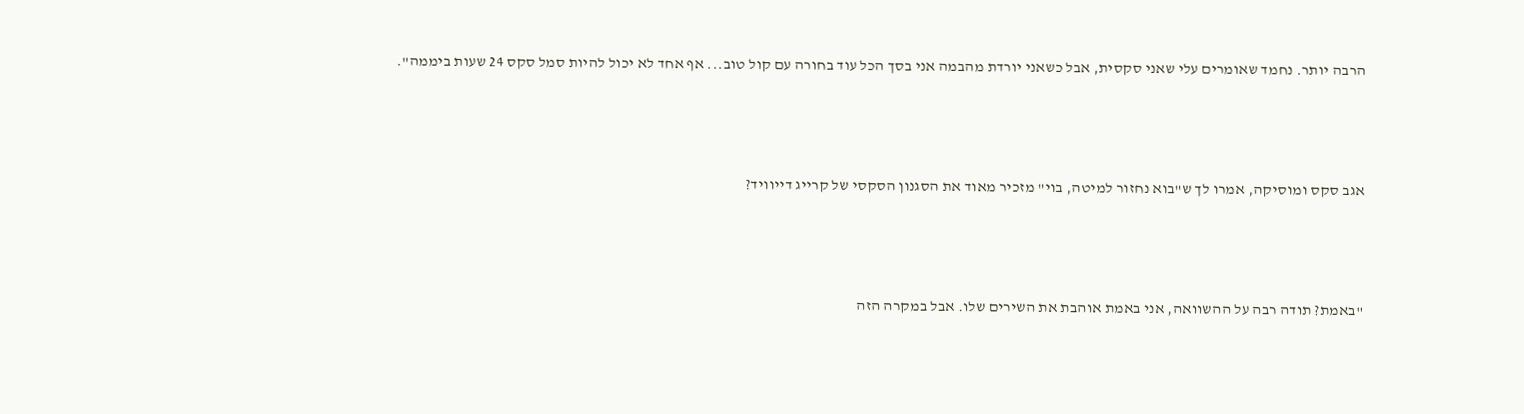הרבה יותר. נחמד שאומרים עלי שאני סקסית, אבל כשאני יורדת מהבמה אני בסך הכל עוד בחורה עם קול טוב... אף אחד לא יכול להיות סמל סקס 24 שעות ביממה".



אגב סקס ומוסיקה, אמרו לך ש"בוא נחזור למיטה, בוי" מזכיר מאוד את הסגנון הסקסי של קרייג דייוויד?



"באמת? תודה רבה על ההשוואה, אני באמת אוהבת את השירים שלו. אבל במקרה הזה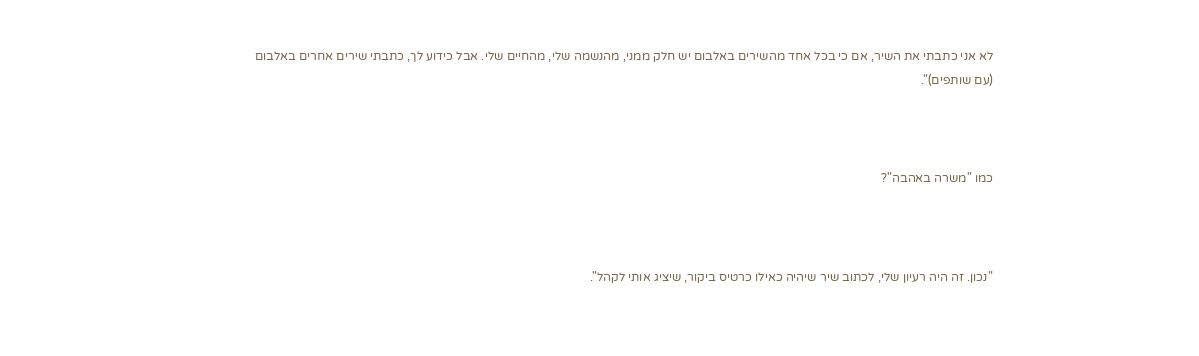לא אני כתבתי את השיר, אם כי בכל אחד מהשירים באלבום יש חלק ממני, מהנשמה שלי, מהחיים שלי. אבל כידוע לך, כתבתי שירים אחרים באלבום (עם שותפים)".



כמו "משרה באהבה"?



"נכון. זה היה רעיון שלי, לכתוב שיר שיהיה כאילו כרטיס ביקור, שיציג אותי לקהל".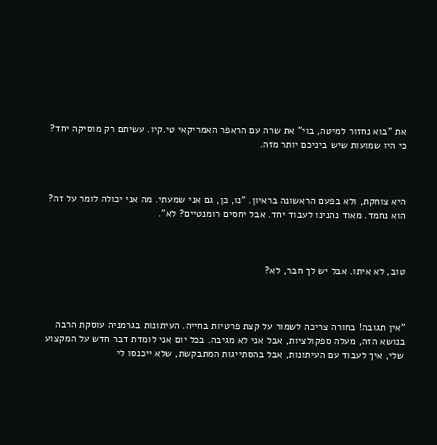את "בוא נחזור למיטה, בוי" את שרה עם הראפר האמריקאי טי.קיו. עשיתם רק מוסיקה יחד? כי היו שמועות שיש ביניכם יותר מזה.



היא צוחקת, ולא בפעם הראשונה בראיון. "נו, כן, גם אני שמעתי. מה אני יכולה לומר על זה? הוא נחמד. מאוד נהנינו לעבוד יחד. אבל יחסים רומנטיים? לא".



טוב, לא איתו. אבל יש לך חבר, לא?



"אין תגובה! בחורה צריכה לשמור על קצת פרטיות בחייה. העיתונות בגרמניה עוסקת הרבה בנושא הזה, מעלה ספקולציות, אבל אני לא מגיבה. בכל יום אני לומדת דבר חדש על המקצוע שלי, איך לעבוד עם העיתונות, אבל בהסתייגות המתבקשת, שלא ייכנסו לי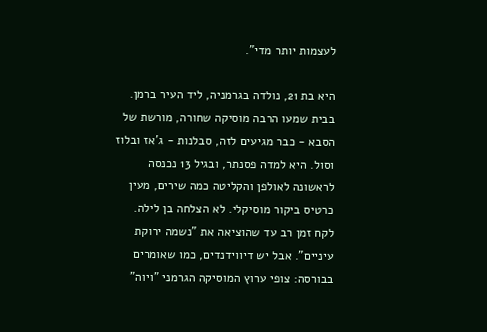לעצמות יותר מדי".

היא בת 21, נולדה בגרמניה, ליד העיר ברמן. בבית שמעו הרבה מוסיקה שחורה, מורשת של הסבא - כבר מגיעים לזה, סבלנות - ג'אז ובלוז וסול. היא למדה פסנתר, ובגיל 13 נכנסה לראשונה לאולפן והקליטה כמה שירים, מעין כרטיס ביקור מוסיקלי. לא הצלחה בן לילה. לקח זמן רב עד שהוציאה את "נשמה ירוקת עיניים". אבל יש דיווידנדים, כמו שאומרים בבורסה: צופי ערוץ המוסיקה הגרמני "ויוה"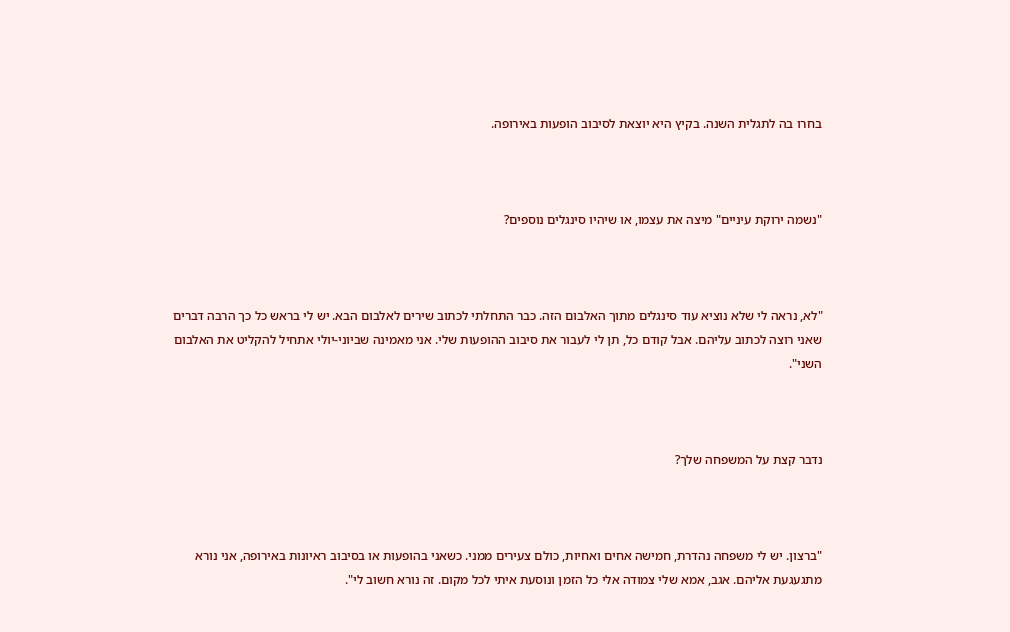בחרו בה לתגלית השנה. בקיץ היא יוצאת לסיבוב הופעות באירופה.



"נשמה ירוקת עיניים" מיצה את עצמו, או שיהיו סינגלים נוספים?



"לא, נראה לי שלא נוציא עוד סינגלים מתוך האלבום הזה. כבר התחלתי לכתוב שירים לאלבום הבא. יש לי בראש כל כך הרבה דברים שאני רוצה לכתוב עליהם. אבל קודם כל, תן לי לעבור את סיבוב ההופעות שלי. אני מאמינה שביוני-יולי אתחיל להקליט את האלבום השני".



נדבר קצת על המשפחה שלך?



"ברצון. יש לי משפחה נהדרת, חמישה אחים ואחיות, כולם צעירים ממני. כשאני בהופעות או בסיבוב ראיונות באירופה, אני נורא מתגעגעת אליהם. אגב, אמא שלי צמודה אלי כל הזמן ונוסעת איתי לכל מקום. זה נורא חשוב לי".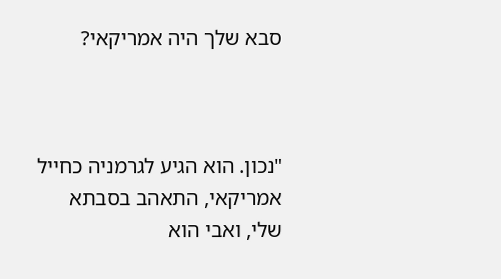סבא שלך היה אמריקאי?



"נכון. הוא הגיע לגרמניה כחייל אמריקאי, התאהב בסבתא שלי, ואבי הוא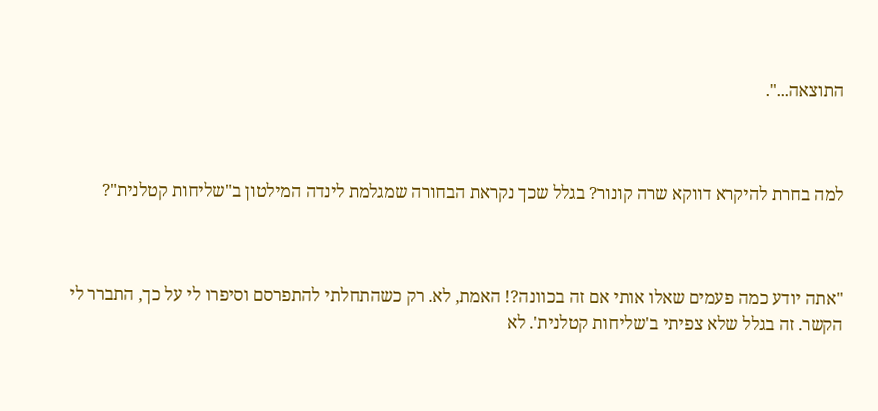התוצאה...".



למה בחרת להיקרא דווקא שרה קונור? בגלל שכך נקראת הבחורה שמגלמת לינדה המילטון ב"שליחות קטלנית"?



"אתה יודע כמה פעמים שאלו אותי אם זה בכוונה?! האמת, לא. רק כשהתחלתי להתפרסם וסיפרו לי על כך, התברר לי הקשר. זה בגלל שלא צפיתי ב'שליחות קטלנית'. לא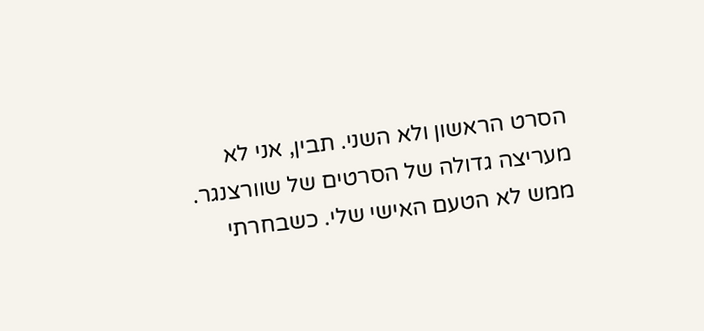הסרט הראשון ולא השני. תבין, אני לא מעריצה גדולה של הסרטים של שוורצנגר. ממש לא הטעם האישי שלי. כשבחרתי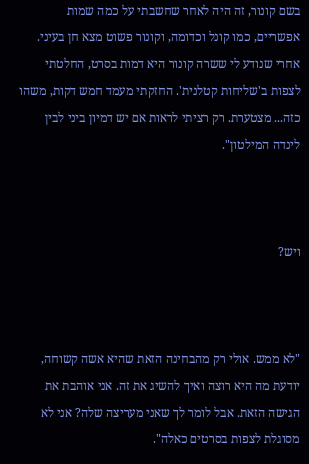בשם קונור, זה היה לאחר שחשבתי על כמה שמות אפשריים, כמו קונל וכדומה, וקונור פשוט מצא חן בעיני. אחרי שנודע לי ששרה קונור היא דמות בסרט, החלטתי לצפות ב'שליחות קטלנית'. החזקתי מעמד חמש דקות, משהו כזה... מצטערת. רק רציתי לראות אם יש דמיון ביני לבין לינדה המילטון".



ויש?



"לא ממש. אולי רק מהבחינה הזאת שהיא אשה קשוחה, יודעת מה היא רוצה ואיך להשיג את זה. אני אוהבת את הגישה הזאת. אבל לומר לך שאני מעריצה שלה? אני לא מסוגלת לצפות בסרטים כאלה".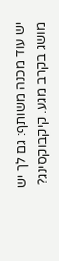יש עוד מכנה משותף: גם לך יש מושג בקרב מגע. קיקבוקסינג?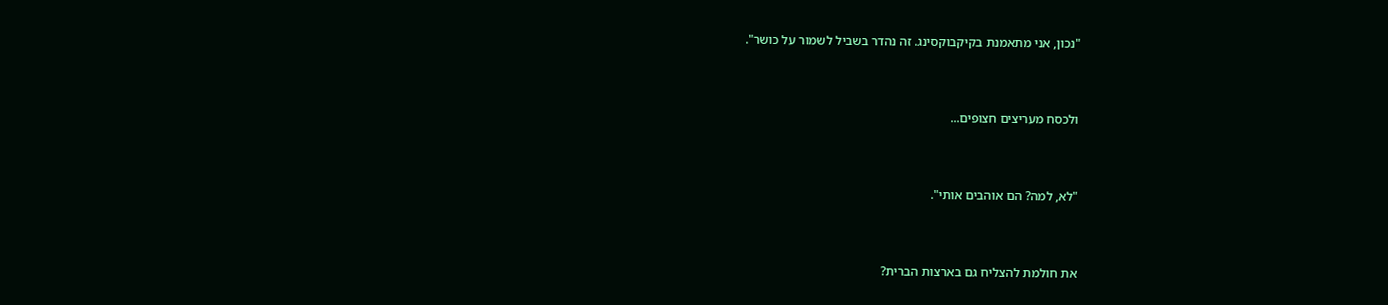"נכון, אני מתאמנת בקיקבוקסינג. זה נהדר בשביל לשמור על כושר".



ולכסח מעריצים חצופים...



"לא, למה? הם אוהבים אותי".



את חולמת להצליח גם בארצות הברית?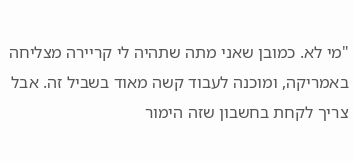"מי לא. כמובן שאני מתה שתהיה לי קריירה מצליחה באמריקה, ומוכנה לעבוד קשה מאוד בשביל זה. אבל צריך לקחת בחשבון שזה הימור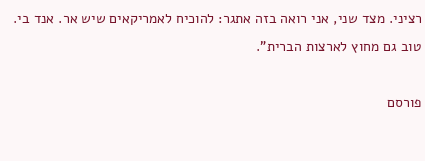רציני. מצד שני, אני רואה בזה אתגר: להוכיח לאמריקאים שיש אר. אנד בי. טוב גם מחוץ לארצות הברית".

פורסם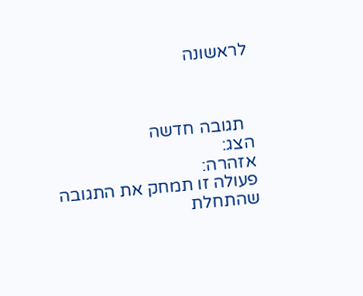לראשונה



  תגובה חדשה
הצג:
אזהרה:
פעולה זו תמחק את התגובה שהתחלת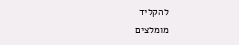להקליד
מומלצים